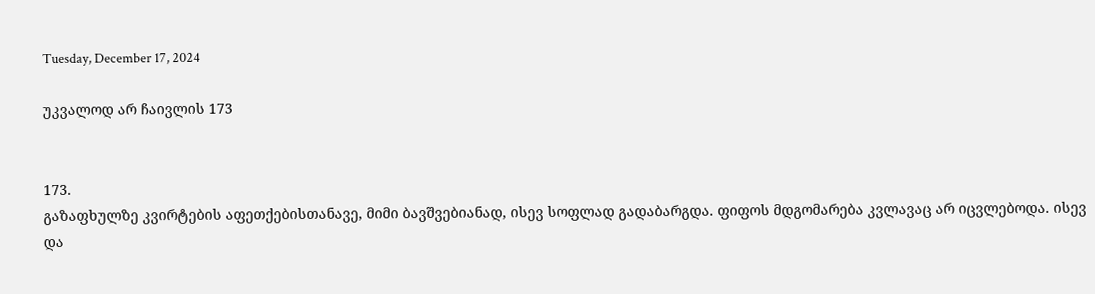Tuesday, December 17, 2024

უკვალოდ არ ჩაივლის 173


173.
გაზაფხულზე კვირტების აფეთქებისთანავე, მიმი ბავშვებიანად, ისევ სოფლად გადაბარგდა. ფიფოს მდგომარება კვლავაც არ იცვლებოდა. ისევ და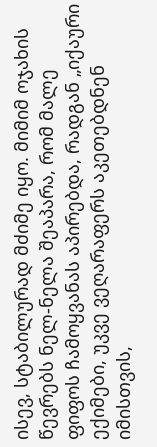ისევ, სტაბილურად მძიმე იყო. მიმიმ ოჯახის წევრებს ნელ-ნელა შეაპარა, რომ მალე ფიფოს ჩამოყვანას აპირებდა, რადგან „იქაური ექიმები, უკვე ვეღარაფერს აკეთებდნენ იმისთვის,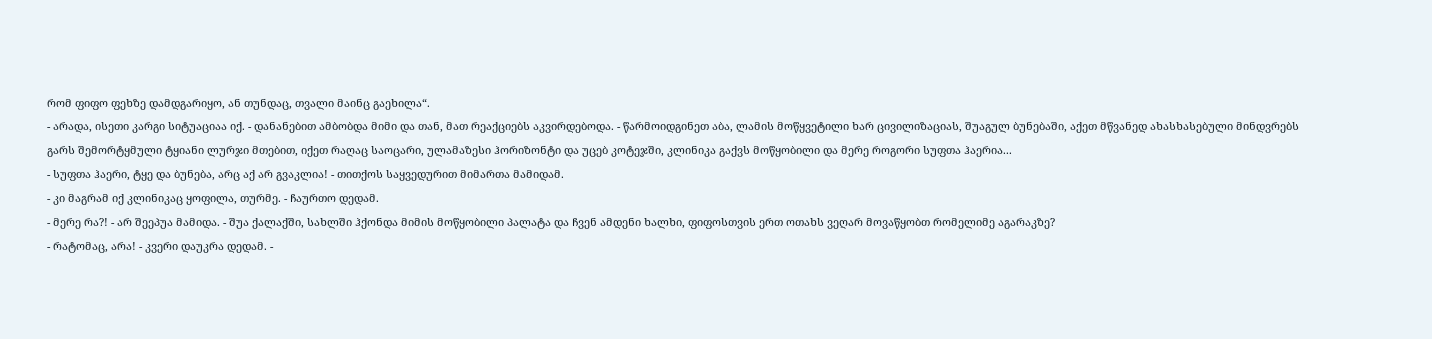რომ ფიფო ფეხზე დამდგარიყო, ან თუნდაც, თვალი მაინც გაეხილა“.
- არადა, ისეთი კარგი სიტუაციაა იქ. - დანანებით ამბობდა მიმი და თან, მათ რეაქციებს აკვირდებოდა. - წარმოიდგინეთ აბა, ლამის მოწყვეტილი ხარ ცივილიზაციას, შუაგულ ბუნებაში, აქეთ მწვანედ ახასხასებული მინდვრებს გარს შემორტყმული ტყიანი ლურჯი მთებით, იქეთ რაღაც საოცარი, ულამაზესი ჰორიზონტი და უცებ კოტეჯში, კლინიკა გაქვს მოწყობილი და მერე როგორი სუფთა ჰაერია...
- სუფთა ჰაერი, ტყე და ბუნება, არც აქ არ გვაკლია! - თითქოს საყვედურით მიმართა მამიდამ.
- კი მაგრამ იქ კლინიკაც ყოფილა, თურმე. - ჩაურთო დედამ.
- მერე რა?! - არ შეეპუა მამიდა. - შუა ქალაქში, სახლში ჰქონდა მიმის მოწყობილი პალატა და ჩვენ ამდენი ხალხი, ფიფოსთვის ერთ ოთახს ვეღარ მოვაწყობთ რომელიმე აგარაკზე?
- რატომაც, არა! - კვერი დაუკრა დედამ. -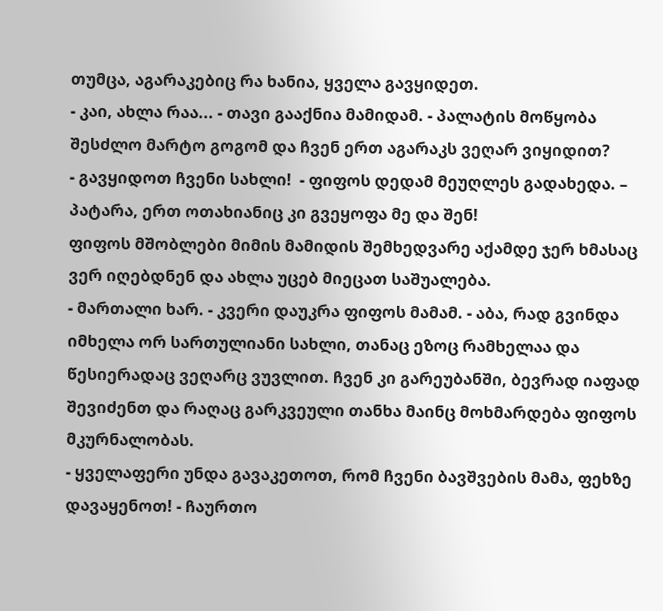თუმცა, აგარაკებიც რა ხანია, ყველა გავყიდეთ.
- კაი, ახლა რაა... - თავი გააქნია მამიდამ. - პალატის მოწყობა შესძლო მარტო გოგომ და ჩვენ ერთ აგარაკს ვეღარ ვიყიდით?
- გავყიდოთ ჩვენი სახლი!  - ფიფოს დედამ მეუღლეს გადახედა. – პატარა, ერთ ოთახიანიც კი გვეყოფა მე და შენ!
ფიფოს მშობლები მიმის მამიდის შემხედვარე აქამდე ჯერ ხმასაც ვერ იღებდნენ და ახლა უცებ მიეცათ საშუალება.
- მართალი ხარ. - კვერი დაუკრა ფიფოს მამამ. - აბა, რად გვინდა იმხელა ორ სართულიანი სახლი, თანაც ეზოც რამხელაა და წესიერადაც ვეღარც ვუვლით. ჩვენ კი გარეუბანში, ბევრად იაფად შევიძენთ და რაღაც გარკვეული თანხა მაინც მოხმარდება ფიფოს მკურნალობას.
- ყველაფერი უნდა გავაკეთოთ, რომ ჩვენი ბავშვების მამა, ფეხზე დავაყენოთ! - ჩაურთო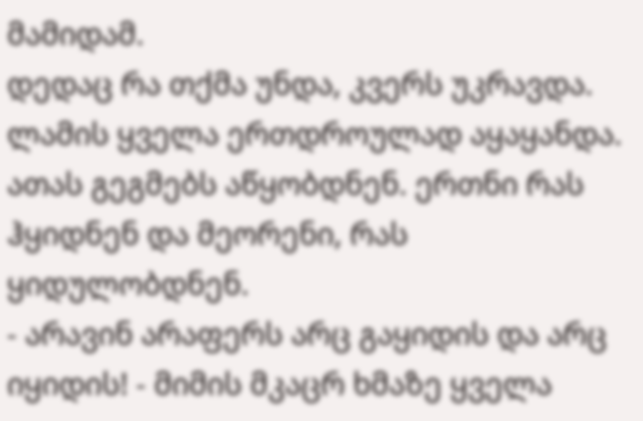მამიდამ.
დედაც რა თქმა უნდა, კვერს უკრავდა. ლამის ყველა ერთდროულად აყაყანდა. ათას გეგმებს აწყობდნენ. ერთნი რას ჰყიდნენ და მეორენი, რას ყიდულობდნენ.
- არავინ არაფერს არც გაყიდის და არც იყიდის! - მიმის მკაცრ ხმაზე ყველა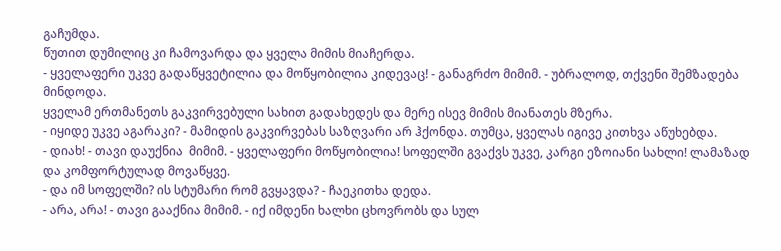გაჩუმდა.
წუთით დუმილიც კი ჩამოვარდა და ყველა მიმის მიაჩერდა.
- ყველაფერი უკვე გადაწყვეტილია და მოწყობილია კიდევაც! - განაგრძო მიმიმ. - უბრალოდ, თქვენი შემზადება მინდოდა.
ყველამ ერთმანეთს გაკვირვებული სახით გადახედეს და მერე ისევ მიმის მიანათეს მზერა.
- იყიდე უკვე აგარაკი? - მამიდის გაკვირვებას საზღვარი არ ჰქონდა. თუმცა, ყველას იგივე კითხვა აწუხებდა.
- დიახ! - თავი დაუქნია  მიმიმ. - ყველაფერი მოწყობილია! სოფელში გვაქვს უკვე, კარგი ეზოიანი სახლი! ლამაზად და კომფორტულად მოვაწყვე.
- და იმ სოფელში? ის სტუმარი რომ გვყავდა? - ჩაეკითხა დედა.
- არა, არა! - თავი გააქნია მიმიმ. - იქ იმდენი ხალხი ცხოვრობს და სულ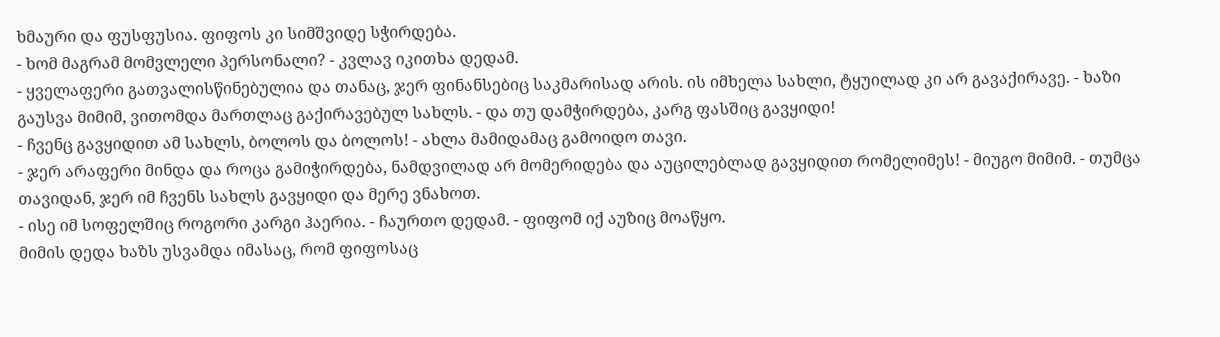ხმაური და ფუსფუსია. ფიფოს კი სიმშვიდე სჭირდება.
- ხომ მაგრამ მომვლელი პერსონალი? - კვლავ იკითხა დედამ.
- ყველაფერი გათვალისწინებულია და თანაც, ჯერ ფინანსებიც საკმარისად არის. ის იმხელა სახლი, ტყუილად კი არ გავაქირავე. - ხაზი გაუსვა მიმიმ, ვითომდა მართლაც გაქირავებულ სახლს. - და თუ დამჭირდება, კარგ ფასშიც გავყიდი!
- ჩვენც გავყიდით ამ სახლს, ბოლოს და ბოლოს! - ახლა მამიდამაც გამოიდო თავი.
- ჯერ არაფერი მინდა და როცა გამიჭირდება, ნამდვილად არ მომერიდება და აუცილებლად გავყიდით რომელიმეს! - მიუგო მიმიმ. - თუმცა თავიდან, ჯერ იმ ჩვენს სახლს გავყიდი და მერე ვნახოთ.
- ისე იმ სოფელშიც როგორი კარგი ჰაერია. - ჩაურთო დედამ. - ფიფომ იქ აუზიც მოაწყო.
მიმის დედა ხაზს უსვამდა იმასაც, რომ ფიფოსაც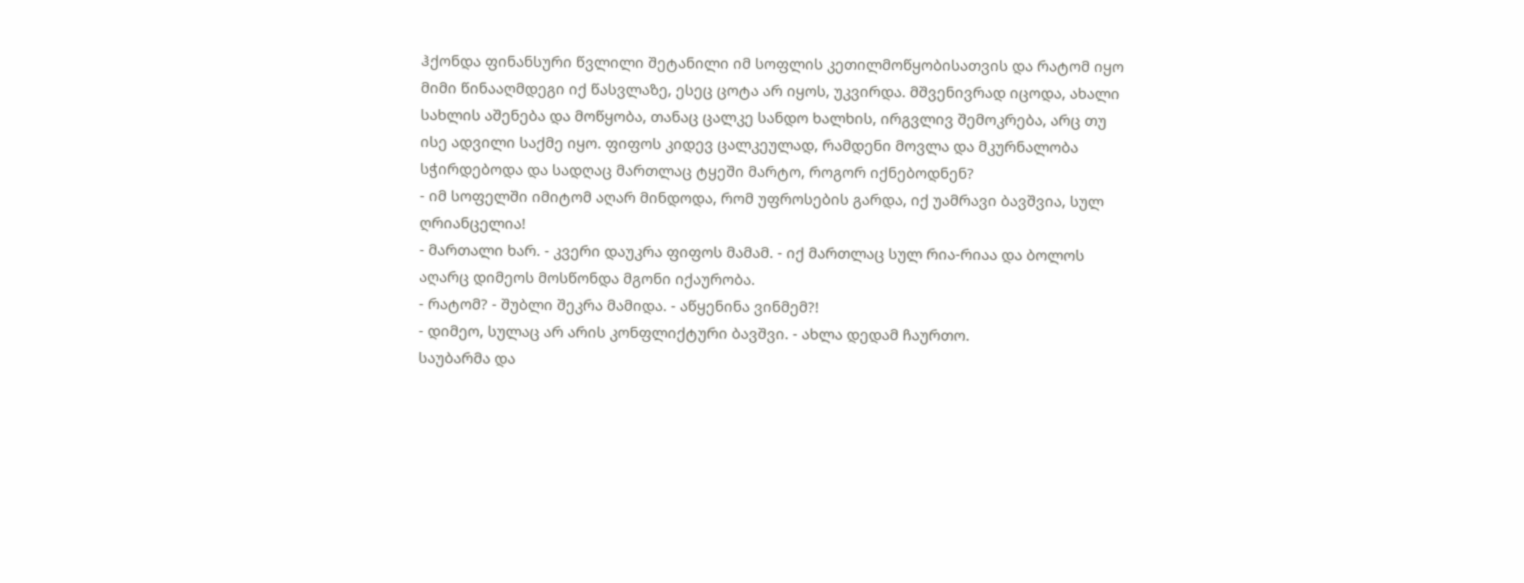ჰქონდა ფინანსური წვლილი შეტანილი იმ სოფლის კეთილმოწყობისათვის და რატომ იყო მიმი წინააღმდეგი იქ წასვლაზე, ესეც ცოტა არ იყოს, უკვირდა. მშვენივრად იცოდა, ახალი სახლის აშენება და მოწყობა, თანაც ცალკე სანდო ხალხის, ირგვლივ შემოკრება, არც თუ ისე ადვილი საქმე იყო. ფიფოს კიდევ ცალკეულად, რამდენი მოვლა და მკურნალობა სჭირდებოდა და სადღაც მართლაც ტყეში მარტო, როგორ იქნებოდნენ?
- იმ სოფელში იმიტომ აღარ მინდოდა, რომ უფროსების გარდა, იქ უამრავი ბავშვია, სულ ღრიანცელია!
- მართალი ხარ. - კვერი დაუკრა ფიფოს მამამ. - იქ მართლაც სულ რია-რიაა და ბოლოს აღარც დიმეოს მოსწონდა მგონი იქაურობა.
- რატომ? - შუბლი შეკრა მამიდა. - აწყენინა ვინმემ?!
- დიმეო, სულაც არ არის კონფლიქტური ბავშვი. - ახლა დედამ ჩაურთო.
საუბარმა და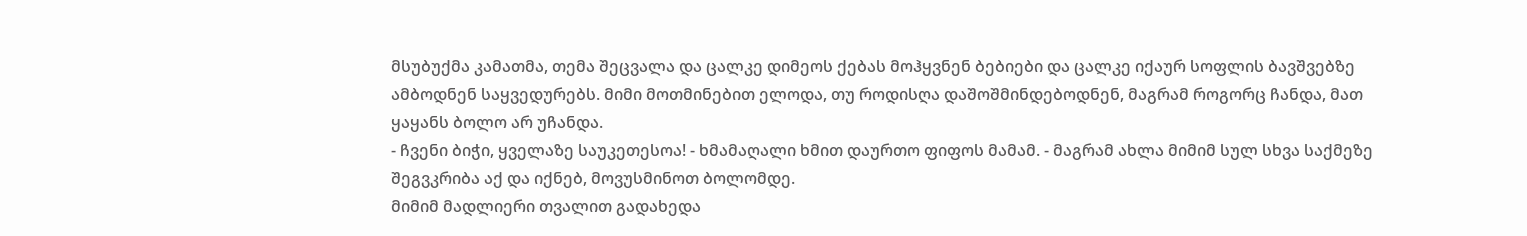მსუბუქმა კამათმა, თემა შეცვალა და ცალკე დიმეოს ქებას მოჰყვნენ ბებიები და ცალკე იქაურ სოფლის ბავშვებზე ამბოდნენ საყვედურებს. მიმი მოთმინებით ელოდა, თუ როდისღა დაშოშმინდებოდნენ, მაგრამ როგორც ჩანდა, მათ ყაყანს ბოლო არ უჩანდა.
- ჩვენი ბიჭი, ყველაზე საუკეთესოა! - ხმამაღალი ხმით დაურთო ფიფოს მამამ. - მაგრამ ახლა მიმიმ სულ სხვა საქმეზე შეგვკრიბა აქ და იქნებ, მოვუსმინოთ ბოლომდე.
მიმიმ მადლიერი თვალით გადახედა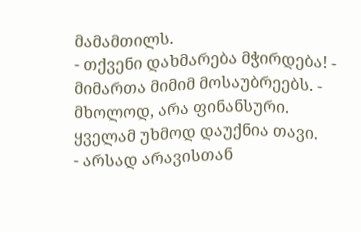მამამთილს.
- თქვენი დახმარება მჭირდება! - მიმართა მიმიმ მოსაუბრეებს. - მხოლოდ, არა ფინანსური.
ყველამ უხმოდ დაუქნია თავი.
- არსად არავისთან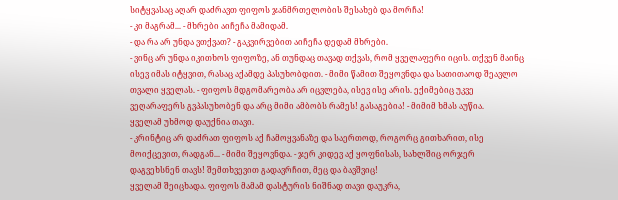სიტყვასაც აღარ დაძრავთ ფიფოს ჯანმრთელობის შესახებ და მორჩა!
- კი მაგრამ... - მხრები აიჩეჩა მამიდამ.
- და რა არ უნდა ვთქვათ? - გაკვირვებით აიჩეჩა დედამ მხრები.
- ვინც არ უნდა იკითხოს ფიფოზე, ან თუნდაც თავად თქვას, რომ ყველაფერი იცის. თქვენ მაინც ისევ იმას იტყვით, რასაც აქამდე პასუხობდით. - მიმი წამით შეყოვნდა და სათითაოდ შეავლო თვალი ყველას. - ფიფოს მდგომარეობა არ იცვლება, ისევ ისე არის. ექიმებიც უკვე ვეღარაფერს გვპასუხობენ და არც მიმი ამბობს რამეს! გასაგებია! - მიმიმ ხმას აუწია.
ყველამ უხმოდ დაუქნია თავი.
- კრინტიც არ დაძრათ ფიფოს აქ ჩამოყვანაზე და საერთოდ, როგორც გითხარით, ისე მოიქცევით, რადგან... - მიმი შეყოვნდა. - ჯერ კიდევ აქ ყოფნისას, სახლშიც ორჯერ დაგვეხსნენ თავს! შემთხვევით გადავრჩით, მეც და ბავშვიც!
ყველამ შეიცხადა. ფიფოს მამამ დასტურის ნიშნად თავი დაუკრა,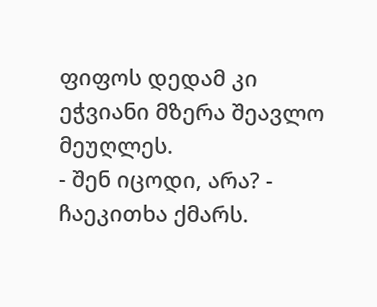ფიფოს დედამ კი ეჭვიანი მზერა შეავლო მეუღლეს.
- შენ იცოდი, არა? - ჩაეკითხა ქმარს.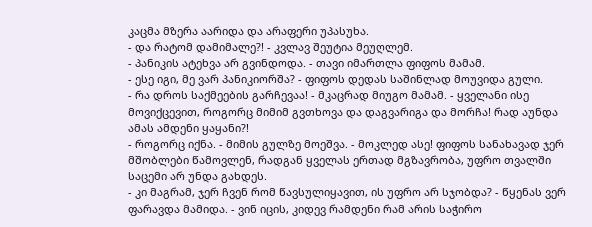კაცმა მზერა აარიდა და არაფერი უპასუხა.
- და რატომ დამიმალე?! - კვლავ შეუტია მეუღლემ.
- პანიკის ატეხვა არ გვინდოდა. - თავი იმართლა ფიფოს მამამ.
- ესე იგი, მე ვარ პანიკიორშა? - ფიფოს დედას საშინლად მოუვიდა გული.
- რა დროს საქმეების გარჩევაა! - მკაცრად მიუგო მამამ. - ყველანი ისე მოვიქცევით, როგორც მიმიმ გვთხოვა და დაგვარიგა და მორჩა! რად აუნდა ამას ამდენი ყაყანი?!
- როგორც იქნა. - მიმის გულზე მოეშვა. - მოკლედ ასე! ფიფოს სანახავად ჯერ მშობლები წამოვლენ, რადგან ყველას ერთად მგზავრობა, უფრო თვალში საცემი არ უნდა გახდეს.
- კი მაგრამ, ჯერ ჩვენ რომ წავსულიყავით, ის უფრო არ სჯობდა? - წყენას ვერ ფარავდა მამიდა. - ვინ იცის, კიდევ რამდენი რამ არის საჭირო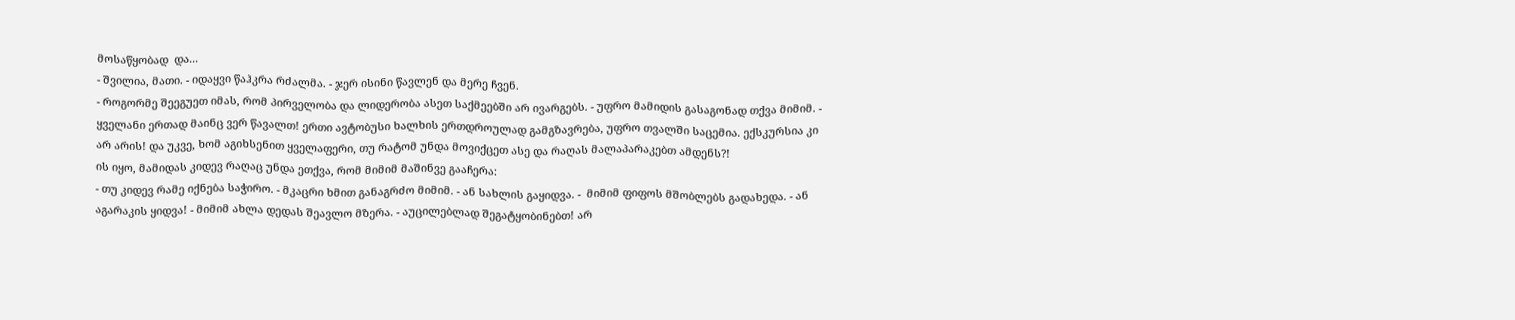მოსაწყობად  და...
- შვილია, მათი. - იდაყვი წაჰკრა რძალმა. - ჯერ ისინი წავლენ და მერე ჩვენ.
- როგორმე შეეგუეთ იმას, რომ პირველობა და ლიდერობა ასეთ საქმეებში არ ივარგებს. - უფრო მამიდის გასაგონად თქვა მიმიმ. - ყველანი ერთად მაინც ვერ წავალთ! ერთი ავტობუსი ხალხის ერთდროულად გამგზავრება, უფრო თვალში საცემია. ექსკურსია კი არ არის! და უკვე, ხომ აგიხსენით ყველაფერი, თუ რატომ უნდა მოვიქცეთ ასე და რაღას მალაპარაკებთ ამდენს?!
ის იყო, მამიდას კიდევ რაღაც უნდა ეთქვა, რომ მიმიმ მაშინვე გააჩერა:
- თუ კიდევ რამე იქნება საჭირო. - მკაცრი ხმით განაგრძო მიმიმ. - ან სახლის გაყიდვა. -  მიმიმ ფიფოს მშობლებს გადახედა. - ან აგარაკის ყიდვა! - მიმიმ ახლა დედას შეავლო მზერა. - აუცილებლად შეგატყობინებთ! არ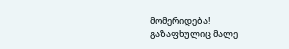მომერიდება!
გაზაფხულიც მალე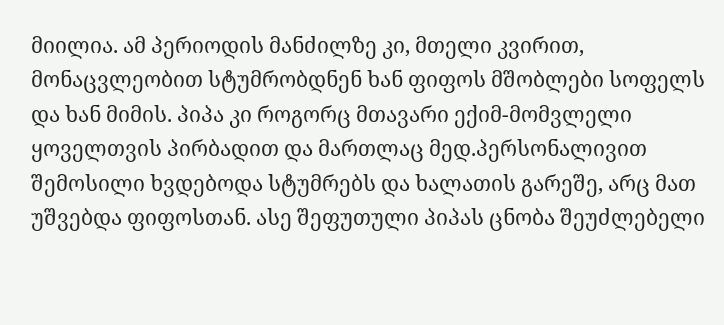მიილია. ამ პერიოდის მანძილზე კი, მთელი კვირით, მონაცვლეობით სტუმრობდნენ ხან ფიფოს მშობლები სოფელს და ხან მიმის. პიპა კი როგორც მთავარი ექიმ-მომვლელი ყოველთვის პირბადით და მართლაც მედ.პერსონალივით შემოსილი ხვდებოდა სტუმრებს და ხალათის გარეშე, არც მათ უშვებდა ფიფოსთან. ასე შეფუთული პიპას ცნობა შეუძლებელი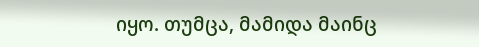იყო. თუმცა, მამიდა მაინც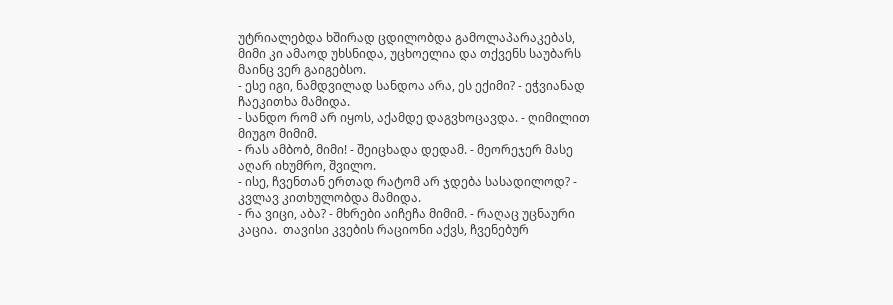უტრიალებდა ხშირად ცდილობდა გამოლაპარაკებას, მიმი კი ამაოდ უხსნიდა, უცხოელია და თქვენს საუბარს მაინც ვერ გაიგებსო.
- ესე იგი, ნამდვილად სანდოა არა, ეს ექიმი? - ეჭვიანად ჩაეკითხა მამიდა.
- სანდო რომ არ იყოს, აქამდე დაგვხოცავდა. - ღიმილით მიუგო მიმიმ.
- რას ამბობ, მიმი! - შეიცხადა დედამ. - მეორეჯერ მასე აღარ იხუმრო, შვილო.
- ისე, ჩვენთან ერთად რატომ არ ჯდება სასადილოდ? - კვლავ კითხულობდა მამიდა.
- რა ვიცი, აბა? - მხრები აიჩეჩა მიმიმ. - რაღაც უცნაური კაცია.  თავისი კვების რაციონი აქვს, ჩვენებურ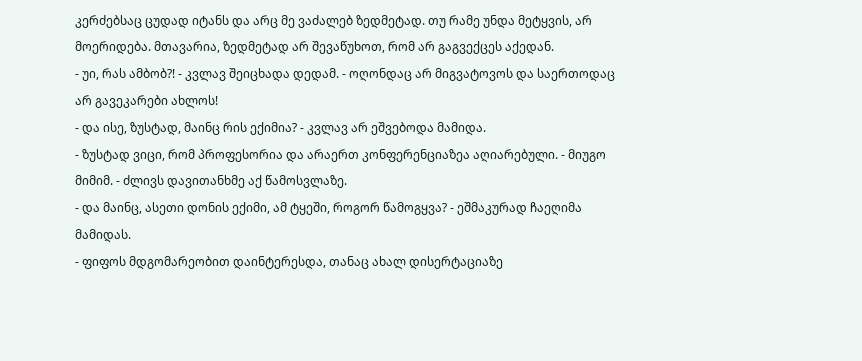კერძებსაც ცუდად იტანს და არც მე ვაძალებ ზედმეტად. თუ რამე უნდა მეტყვის, არ მოერიდება. მთავარია, ზედმეტად არ შევაწუხოთ, რომ არ გაგვექცეს აქედან.
- უი, რას ამბობ?! - კვლავ შეიცხადა დედამ. - ოღონდაც არ მიგვატოვოს და საერთოდაც არ გავეკარები ახლოს!
- და ისე, ზუსტად, მაინც რის ექიმია? - კვლავ არ ეშვებოდა მამიდა.
- ზუსტად ვიცი, რომ პროფესორია და არაერთ კონფერენციაზეა აღიარებული. - მიუგო მიმიმ. - ძლივს დავითანხმე აქ წამოსვლაზე.
- და მაინც, ასეთი დონის ექიმი, ამ ტყეში, როგორ წამოგყვა? - ეშმაკურად ჩაეღიმა მამიდას.
- ფიფოს მდგომარეობით დაინტერესდა, თანაც ახალ დისერტაციაზე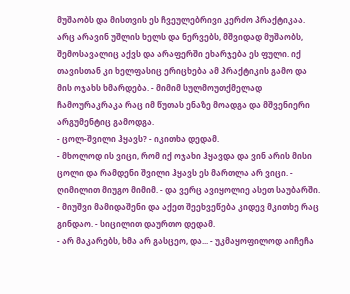მუშაობს და მისთვის ეს ჩვეულებრივი კერძო პრაქტიკაა. არც არავინ უშლის ხელს და ნერვებს, მშვიდად მუშაობს, შემოსავალიც აქვს და არაფერში ეხარჯება ეს ფული. იქ თავისთან კი ხელფასიც ერიცხება ამ პრაქტიკის გამო და მის ოჯახს ხმარდება. - მიმიმ სულმოუთქმელად ჩამოურაკრაკა რაც იმ წუთას ენაზე მოადგა და მშვენიერი არგუმენტიც გამოდგა.
- ცოლ-შვილი ჰყავს? - იკითხა დედამ.
- მხოლოდ ის ვიცი, რომ იქ ოჯახი ჰყავდა და ვინ არის მისი ცოლი და რამდენი შვილი ჰყავს ეს მართლა არ ვიცი. - ღიმილით მიუგო მიმიმ. - და ვერც ავიყოლიე ასეთ საუბარში.
- მიუშვი მამიდაშენი და აქეთ შეეხვეწება კიდევ მკითხე რაც გინდაო. - სიცილით დაურთო დედამ.
- არ მაკარებს, ხმა არ გასცეო, და... - უკმაყოფილოდ აიჩეჩა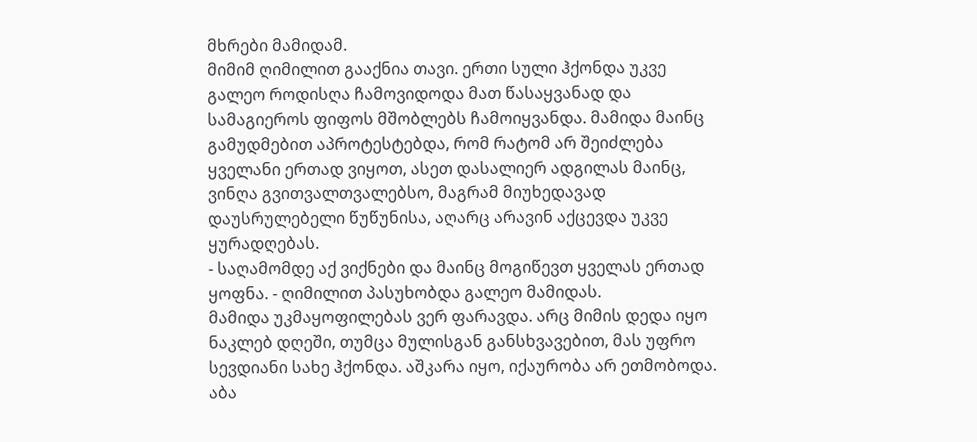მხრები მამიდამ.
მიმიმ ღიმილით გააქნია თავი. ერთი სული ჰქონდა უკვე გალეო როდისღა ჩამოვიდოდა მათ წასაყვანად და სამაგიეროს ფიფოს მშობლებს ჩამოიყვანდა. მამიდა მაინც გამუდმებით აპროტესტებდა, რომ რატომ არ შეიძლება ყველანი ერთად ვიყოთ, ასეთ დასალიერ ადგილას მაინც, ვინღა გვითვალთვალებსო, მაგრამ მიუხედავად დაუსრულებელი წუწუნისა, აღარც არავინ აქცევდა უკვე ყურადღებას.
- საღამომდე აქ ვიქნები და მაინც მოგიწევთ ყველას ერთად ყოფნა. - ღიმილით პასუხობდა გალეო მამიდას.
მამიდა უკმაყოფილებას ვერ ფარავდა. არც მიმის დედა იყო ნაკლებ დღეში, თუმცა მულისგან განსხვავებით, მას უფრო სევდიანი სახე ჰქონდა. აშკარა იყო, იქაურობა არ ეთმობოდა. აბა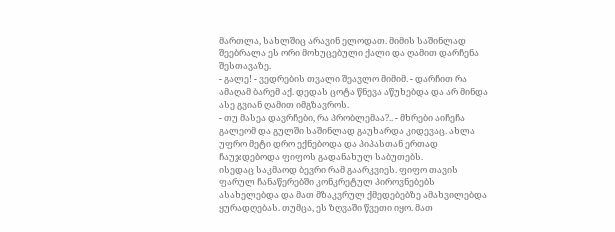მართლა, სახლშიც არავინ ელოდათ. მიმის საშინლად შეებრალა ეს ორი მოხუცებული ქალი და ღამით დარჩენა შესთავაზე.
- გალე! - ვედრების თვალი შეავლო მიმიმ. - დარჩით რა ამაღამ ბარემ აქ. დედას ცოტა წნევა აწუხებდა და არ მინდა ასე გვიან ღამით იმგზავროს.
- თუ მასეა დავრჩები, რა პრობლემაა?.. - მხრები აიჩეჩა გალეომ და გულში საშინლად გაუხარდა კიდევაც. ახლა უფრო მეტი დრო ექნებოდა და პიპასთან ერთად ჩაუჯდებოდა ფიფოს გადანახულ საბუთებს.
ისედაც საკმაოდ ბევრი რამ გაარკვიეს. ფიფო თავის ფარულ ჩანაწერებში კონკრეტულ პიროვნებებს ასახელებდა და მათ მზაკვრულ ქმედებებზე ამახვილებდა ყურადღებას. თუმცა, ეს ზღვაში წვეთი იყო. მათ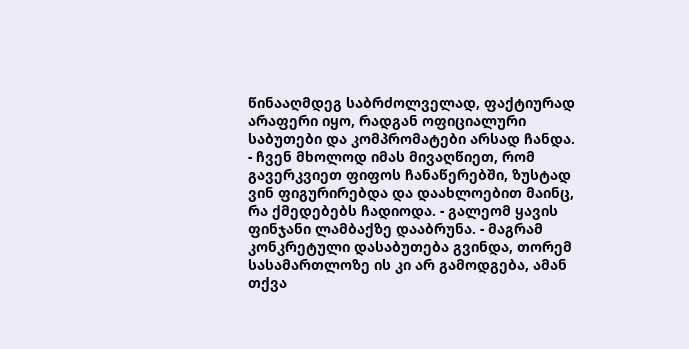წინააღმდეგ საბრძოლველად, ფაქტიურად არაფერი იყო, რადგან ოფიციალური საბუთები და კომპრომატები არსად ჩანდა.
- ჩვენ მხოლოდ იმას მივაღწიეთ, რომ გავერკვიეთ ფიფოს ჩანაწერებში, ზუსტად ვინ ფიგურირებდა და დაახლოებით მაინც, რა ქმედებებს ჩადიოდა. - გალეომ ყავის ფინჯანი ლამბაქზე დააბრუნა. - მაგრამ კონკრეტული დასაბუთება გვინდა, თორემ სასამართლოზე ის კი არ გამოდგება, ამან თქვა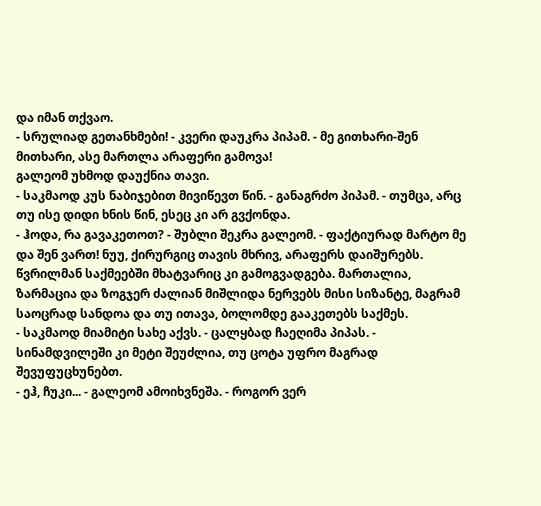და იმან თქვაო.
- სრულიად გეთანხმები! - კვერი დაუკრა პიპამ. - მე გითხარი-შენ მითხარი, ასე მართლა არაფერი გამოვა!
გალეომ უხმოდ დაუქნია თავი.
- საკმაოდ კუს ნაბიჯებით მივიწევთ წინ. - განაგრძო პიპამ. - თუმცა, არც თუ ისე დიდი ხნის წინ, ესეც კი არ გვქონდა.
- ჰოდა, რა გავაკეთოთ? - შუბლი შეკრა გალეომ. - ფაქტიურად მარტო მე და შენ ვართ! ნუუ, ქირურგიც თავის მხრივ, არაფერს დაიშურებს. წვრილმან საქმეებში მხატვარიც კი გამოგვადგება. მართალია, ზარმაცია და ზოგჯერ ძალიან მიშლიდა ნერვებს მისი სიზანტე, მაგრამ საოცრად სანდოა და თუ ითავა, ბოლომდე გააკეთებს საქმეს.
- საკმაოდ მიამიტი სახე აქვს. - ცალყბად ჩაეღიმა პიპას. - სინამდვილეში კი მეტი შეუძლია, თუ ცოტა უფრო მაგრად შევუფუცხუნებთ.
- ეჰ, ჩუკი... - გალეომ ამოიხვნეშა. - როგორ ვერ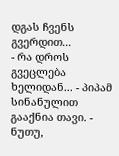დგას ჩვენს გვერდით...
- რა დროს გვეცლება ხელიდან... - პიპამ სინანულით გააქნია თავი. - ნუთუ,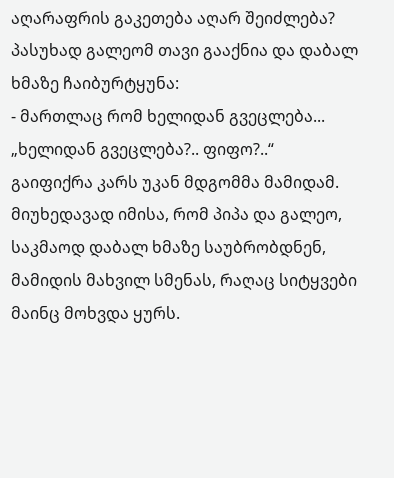აღარაფრის გაკეთება აღარ შეიძლება?
პასუხად გალეომ თავი გააქნია და დაბალ ხმაზე ჩაიბურტყუნა:
- მართლაც რომ ხელიდან გვეცლება...
„ხელიდან გვეცლება?.. ფიფო?..“
გაიფიქრა კარს უკან მდგომმა მამიდამ. მიუხედავად იმისა, რომ პიპა და გალეო, საკმაოდ დაბალ ხმაზე საუბრობდნენ, მამიდის მახვილ სმენას, რაღაც სიტყვები მაინც მოხვდა ყურს.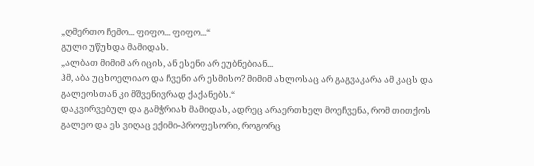„ღმერთო ჩემო... ფიფო... ფიფო...“
გული უწუხდა მამიდას.
„ალბათ მიმიმ არ იცის, ან ესენი არ ეუბნებიან...
ჰმ, აბა უცხოელიაო და ჩვენი არ ესმისო? მიმიმ ახლოსაც არ გაგვაკარა ამ კაცს და გალეოსთან კი მშვენივრად ქაქანებს.“
დაკვირვებულ და გამჭრიახ მამიდას, ადრეც არაერთხელ მოეჩვენა, რომ თითქოს გალეო და ეს ვიღაც ექიმი-პროფესორი, როგორც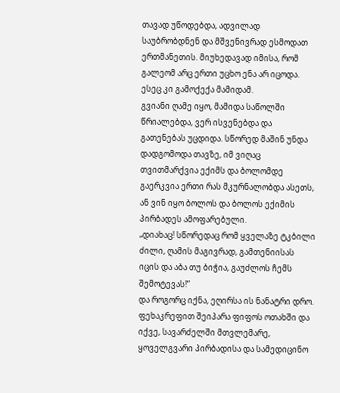თავად უწოდებდა, ადვილად საუბრობდნენ და მშვენივრად ესმოდათ ერთმანეთის. მიუხედავად იმისა, რომ გალეომ არც ერთი უცხო ენა არ იცოდა. ესეც კი გამოქექა მამიდამ.
გვიანი ღამე იყო, მამიდა საწოლში წრიალებდა, ვერ ისვენებდა და გათენებას უცდიდა. სწორედ მაშინ უნდა დადგომოდა თავზე, იმ ვიღაც თვითმარქვია ექიმს და ბოლომდე გაერკვია ერთი რას მკურნალობდა ასეთს, ან ვინ იყო ბოლოს და ბოლოს ექიმის პირბადეს ამოფარებული.
„დიახაც! სწორედაც რომ ყველაზე ტკბილი ძილი, ღამის მაგივრად, გამთენიისას იცის და აბა თუ ბიჭია, გაუძლოს ჩემს შემოტევას!“
და როგორც იქნა, ეღირსა ის ნანატრი დრო. ფეხაკრეფით შეიპარა ფიფოს ოთახში და იქვე, სავარძელში მთვლემარე, ყოველგვარი პირბადისა და სამედიცინო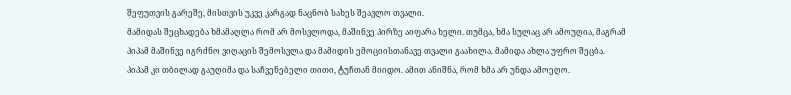შეფუთვის გარეშე, მისთვის უკვე კარგად ნაცნობ სახეს შეავლო თვალი.
მამიდას შეცხადება ხმამაღლა რომ არ მოსვლოდა, მაშინვე პირზე აიფარა ხელი. თუმცა, ხმა სულაც არ ამოუღია, მაგრამ პიპამ მაშინვე იგრძნო ვიღაცის შემოსვლა და მამიდის ემოციისთანავე თვალი გაახილა. მამიდა ახლა უფრო შეცბა. პიპამ კი თბილად გაუღიმა და საჩვენებელი თითი, ტუჩთან მიიდო. ამით ანიშნა, რომ ხმა არ უნდა ამოეღო.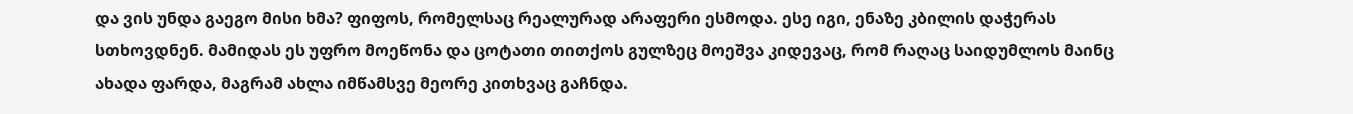და ვის უნდა გაეგო მისი ხმა? ფიფოს, რომელსაც რეალურად არაფერი ესმოდა. ესე იგი, ენაზე კბილის დაჭერას სთხოვდნენ. მამიდას ეს უფრო მოეწონა და ცოტათი თითქოს გულზეც მოეშვა კიდევაც, რომ რაღაც საიდუმლოს მაინც ახადა ფარდა, მაგრამ ახლა იმწამსვე მეორე კითხვაც გაჩნდა.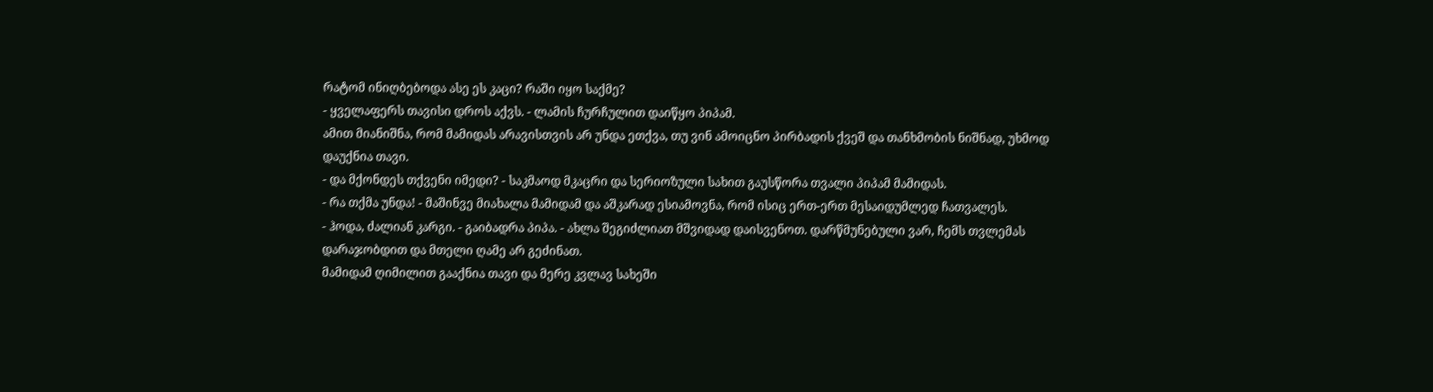რატომ ინიღბებოდა ასე ეს კაცი? რაში იყო საქმე?
- ყველაფერს თავისი დროს აქვს. - ლამის ჩურჩულით დაიწყო პიპამ.
ამით მიანიშნა, რომ მამიდას არავისთვის არ უნდა ეთქვა, თუ ვინ ამოიცნო პირბადის ქვეშ და თანხმობის ნიშნად, უხმოდ დაუქნია თავი.
- და მქონდეს თქვენი იმედი? - საკმაოდ მკაცრი და სერიოზული სახით გაუსწორა თვალი პიპამ მამიდას.
- რა თქმა უნდა! - მაშინვე მიახალა მამიდამ და აშკარად ესიამოვნა, რომ ისიც ერთ-ერთ მესაიდუმლედ ჩათვალეს.
- ჰოდა, ძალიან კარგი. - გაიბადრა პიპა. - ახლა შეგიძლიათ მშვიდად დაისვენოთ. დარწმუნებული ვარ, ჩემს თვლემას დარაჯობდით და მთელი ღამე არ გეძინათ.
მამიდამ ღიმილით გააქნია თავი და მერე კვლავ სახეში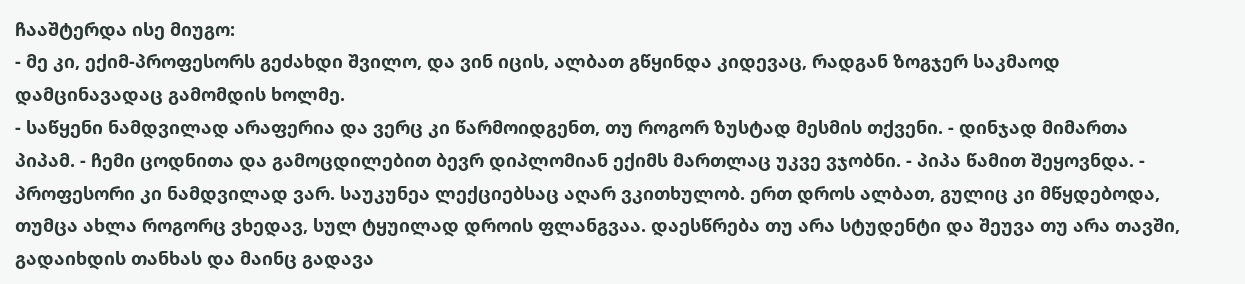ჩააშტერდა ისე მიუგო:
- მე კი, ექიმ-პროფესორს გეძახდი შვილო, და ვინ იცის, ალბათ გწყინდა კიდევაც, რადგან ზოგჯერ საკმაოდ დამცინავადაც გამომდის ხოლმე.
- საწყენი ნამდვილად არაფერია და ვერც კი წარმოიდგენთ, თუ როგორ ზუსტად მესმის თქვენი. - დინჯად მიმართა პიპამ. - ჩემი ცოდნითა და გამოცდილებით ბევრ დიპლომიან ექიმს მართლაც უკვე ვჯობნი. - პიპა წამით შეყოვნდა. - პროფესორი კი ნამდვილად ვარ. საუკუნეა ლექციებსაც აღარ ვკითხულობ. ერთ დროს ალბათ, გულიც კი მწყდებოდა, თუმცა ახლა როგორც ვხედავ, სულ ტყუილად დროის ფლანგვაა. დაესწრება თუ არა სტუდენტი და შეუვა თუ არა თავში, გადაიხდის თანხას და მაინც გადავა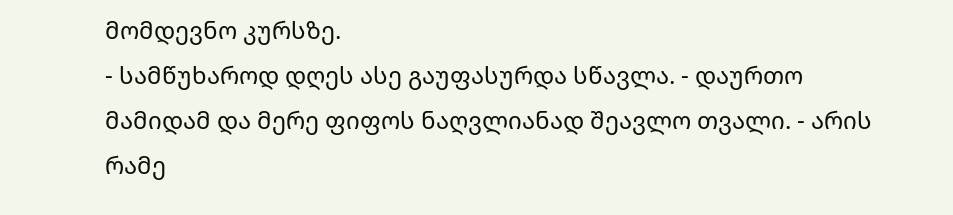მომდევნო კურსზე.
- სამწუხაროდ დღეს ასე გაუფასურდა სწავლა. - დაურთო მამიდამ და მერე ფიფოს ნაღვლიანად შეავლო თვალი. - არის რამე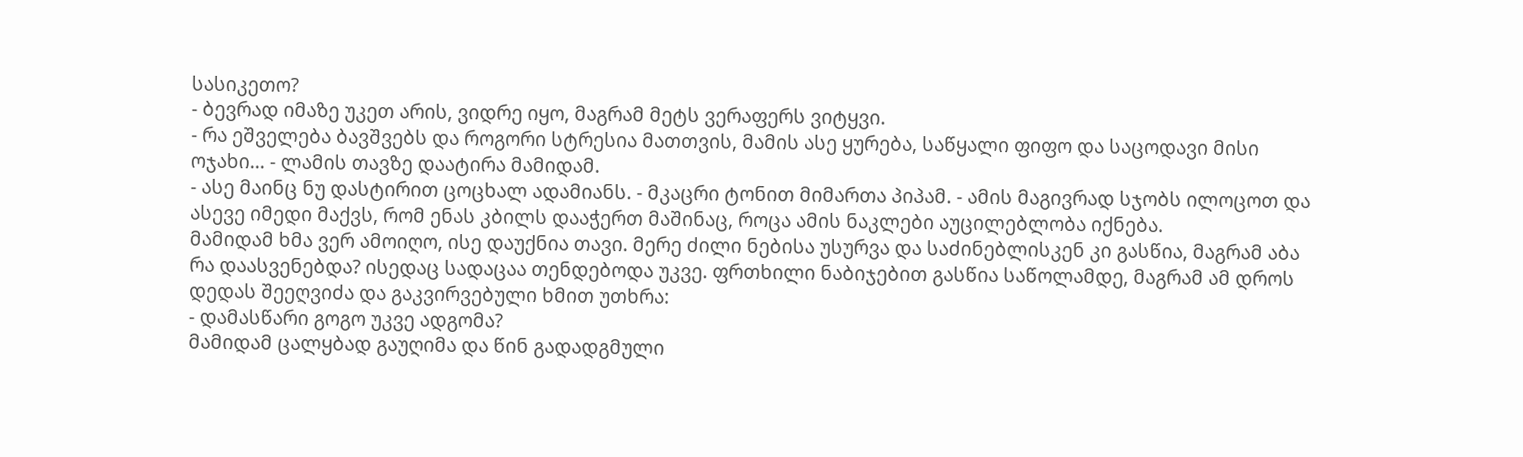სასიკეთო?
- ბევრად იმაზე უკეთ არის, ვიდრე იყო, მაგრამ მეტს ვერაფერს ვიტყვი.
- რა ეშველება ბავშვებს და როგორი სტრესია მათთვის, მამის ასე ყურება, საწყალი ფიფო და საცოდავი მისი ოჯახი... - ლამის თავზე დაატირა მამიდამ.
- ასე მაინც ნუ დასტირით ცოცხალ ადამიანს. - მკაცრი ტონით მიმართა პიპამ. - ამის მაგივრად სჯობს ილოცოთ და ასევე იმედი მაქვს, რომ ენას კბილს დააჭერთ მაშინაც, როცა ამის ნაკლები აუცილებლობა იქნება.
მამიდამ ხმა ვერ ამოიღო, ისე დაუქნია თავი. მერე ძილი ნებისა უსურვა და საძინებლისკენ კი გასწია, მაგრამ აბა რა დაასვენებდა? ისედაც სადაცაა თენდებოდა უკვე. ფრთხილი ნაბიჯებით გასწია საწოლამდე, მაგრამ ამ დროს დედას შეეღვიძა და გაკვირვებული ხმით უთხრა:
- დამასწარი გოგო უკვე ადგომა?
მამიდამ ცალყბად გაუღიმა და წინ გადადგმული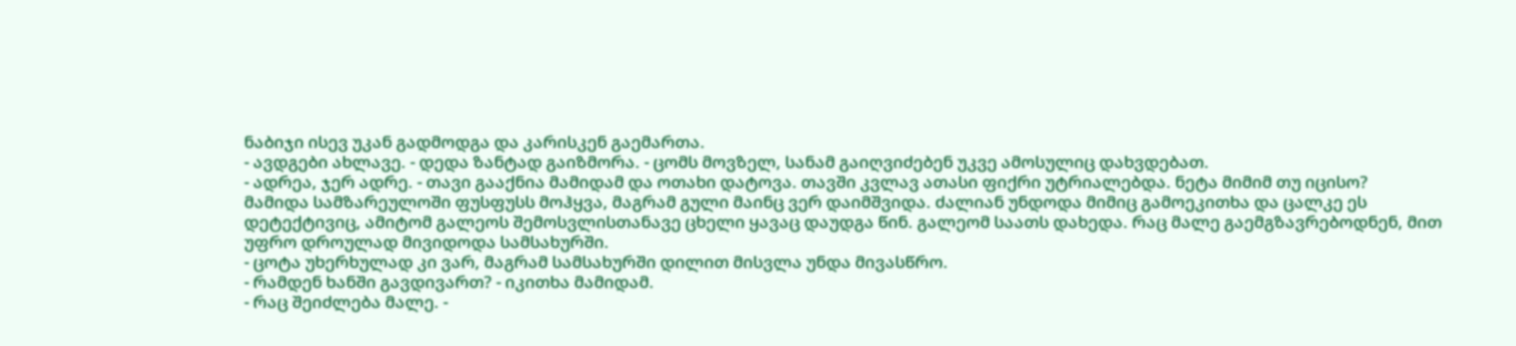ნაბიჯი ისევ უკან გადმოდგა და კარისკენ გაემართა.
- ავდგები ახლავე. - დედა ზანტად გაიზმორა. - ცომს მოვზელ, სანამ გაიღვიძებენ უკვე ამოსულიც დახვდებათ.
- ადრეა, ჯერ ადრე. - თავი გააქნია მამიდამ და ოთახი დატოვა. თავში კვლავ ათასი ფიქრი უტრიალებდა. ნეტა მიმიმ თუ იცისო?
მამიდა სამზარეულოში ფუსფუსს მოჰყვა, მაგრამ გული მაინც ვერ დაიმშვიდა. ძალიან უნდოდა მიმიც გამოეკითხა და ცალკე ეს დეტექტივიც, ამიტომ გალეოს შემოსვლისთანავე ცხელი ყავაც დაუდგა წინ. გალეომ საათს დახედა. რაც მალე გაემგზავრებოდნენ, მით უფრო დროულად მივიდოდა სამსახურში.
- ცოტა უხერხულად კი ვარ, მაგრამ სამსახურში დილით მისვლა უნდა მივასწრო.
- რამდენ ხანში გავდივართ? - იკითხა მამიდამ.
- რაც შეიძლება მალე. -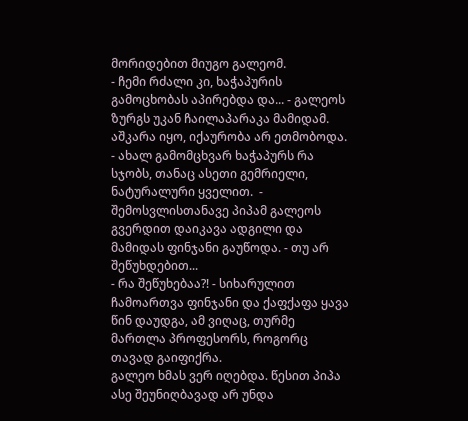მორიდებით მიუგო გალეომ.
- ჩემი რძალი კი, ხაჭაპურის გამოცხობას აპირებდა და... - გალეოს ზურგს უკან ჩაილაპარაკა მამიდამ. აშკარა იყო, იქაურობა არ ეთმობოდა.
- ახალ გამომცხვარ ხაჭაპურს რა სჯობს, თანაც ასეთი გემრიელი, ნატურალური ყველით.  - შემოსვლისთანავე პიპამ გალეოს გვერდით დაიკავა ადგილი და მამიდას ფინჯანი გაუწოდა. - თუ არ შეწუხდებით...
- რა შეწუხებაა?! - სიხარულით ჩამოართვა ფინჯანი და ქაფქაფა ყავა წინ დაუდგა, ამ ვიღაც, თურმე მართლა პროფესორს, როგორც თავად გაიფიქრა.
გალეო ხმას ვერ იღებდა. წესით პიპა ასე შეუნიღბავად არ უნდა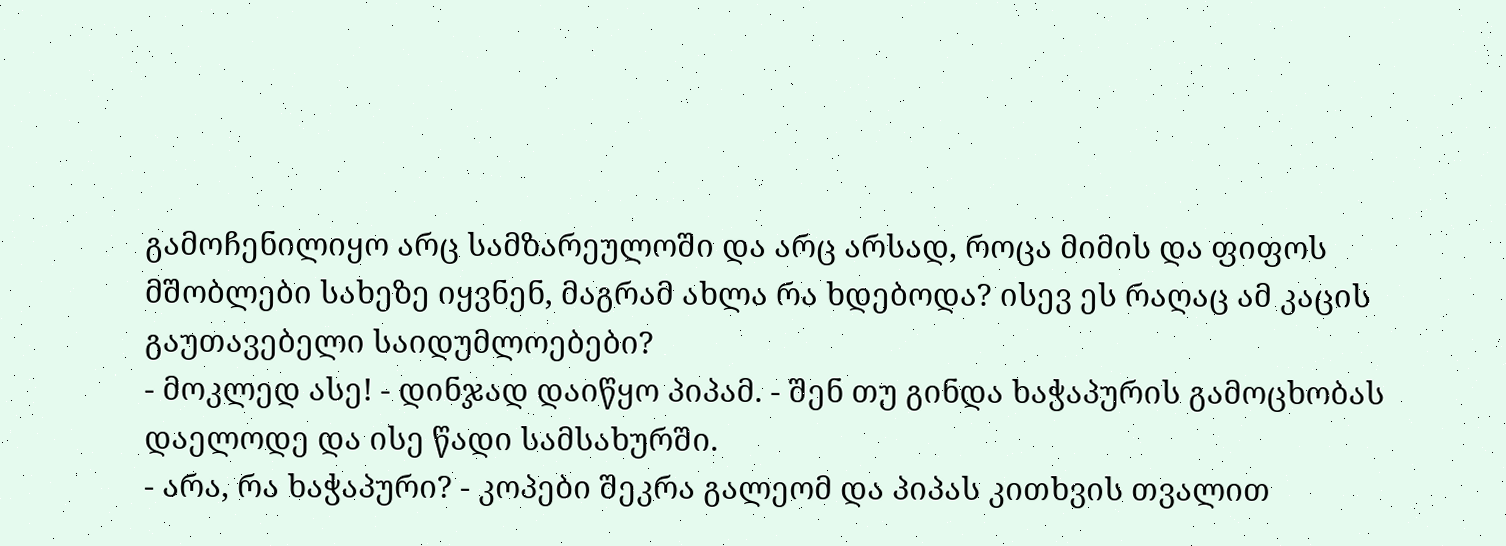გამოჩენილიყო არც სამზარეულოში და არც არსად, როცა მიმის და ფიფოს მშობლები სახეზე იყვნენ, მაგრამ ახლა რა ხდებოდა? ისევ ეს რაღაც ამ კაცის გაუთავებელი საიდუმლოებები?
- მოკლედ ასე! - დინჯად დაიწყო პიპამ. - შენ თუ გინდა ხაჭაპურის გამოცხობას დაელოდე და ისე წადი სამსახურში.
- არა, რა ხაჭაპური? - კოპები შეკრა გალეომ და პიპას კითხვის თვალით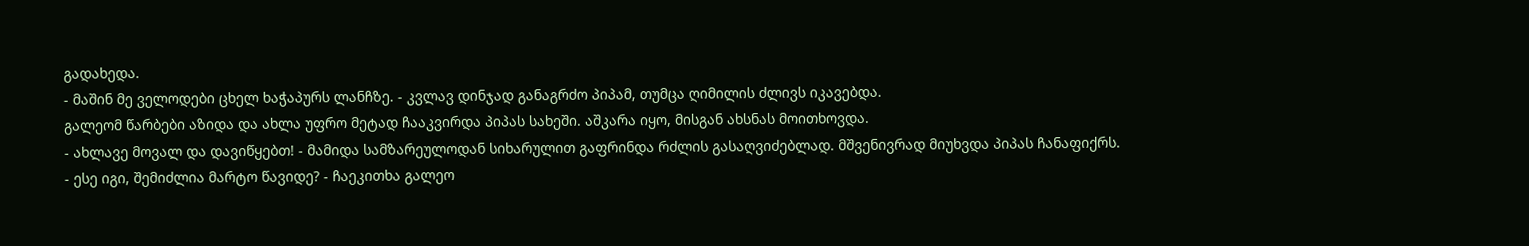გადახედა.
- მაშინ მე ველოდები ცხელ ხაჭაპურს ლანჩზე. - კვლავ დინჯად განაგრძო პიპამ, თუმცა ღიმილის ძლივს იკავებდა.
გალეომ წარბები აზიდა და ახლა უფრო მეტად ჩააკვირდა პიპას სახეში. აშკარა იყო, მისგან ახსნას მოითხოვდა.
- ახლავე მოვალ და დავიწყებთ! - მამიდა სამზარეულოდან სიხარულით გაფრინდა რძლის გასაღვიძებლად. მშვენივრად მიუხვდა პიპას ჩანაფიქრს.
- ესე იგი, შემიძლია მარტო წავიდე? - ჩაეკითხა გალეო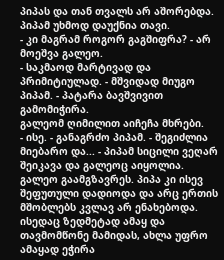პიპას და თან თვალს არ აშორებდა.
პიპამ უხმოდ დაუქნია თავი.
- კი მაგრამ როგორ გაგშიფრა? - არ მოეშვა გალეო.
- საკმაოდ მარტივად და პრიმიტიულად. - მშვიდად მიუგო პიპამ. - პატარა ბავშვივით გამომიჭირა.
გალეომ ღიმილით აიჩეჩა მხრები.
- ისე. - განაგრძო პიპამ. - შეგიძლია მიებარო და... - პიპამ სიცილი ვეღარ შეიკავა და გალეოც აიყოლია.
გალეო გაამგზავრეს. პიპა კი ისევ შეფუთული დადიოდა და არც ერთის მშობლებს კვლავ არ ენახებოდა. ისედაც ზედმეტად ამაყ და თავმომწონე მამიდას, ახლა უფრო  ამაყად ეჭირა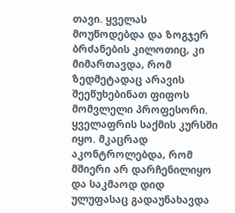თავი. ყველას მოუწოდებდა და ზოგჯერ ბრძანების კილოთიც, კი მიმართავდა, რომ ზედმეტადაც არავის შეეწუხებინათ ფიფოს მომვლელი პროფესორი. ყველაფრის საქმის კურსში იყო. მკაცრად აკონტროლებდა, რომ მშიერი არ დარჩენილიყო და საკმაოდ დიდ ულუფასაც გადაუნახავდა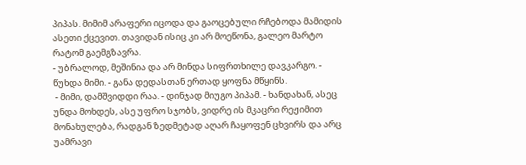პიპას. მიმიმ არაფერი იცოდა და გაოცებული რჩებოდა მამიდის ასეთი ქცევით. თავიდან ისიც კი არ მოეწონა, გალეო მარტო რატომ გაემგზავრა.
- უბრალოდ, მეშინია და არ მინდა სიფრთხილე დავკარგო. - წუხდა მიმი. - განა დედასთან ერთად ყოფნა მწყინს.
 - მიმი, დამშვიდდი რაა. - დინჯად მიუგო პიპამ. - ხანდახან, ასეც უნდა მოხდეს, ასე უფრო სჯობს, ვიდრე ის მკაცრი რეჟიმით მონახულება, რადგან ზედმეტად აღარ ჩაყოფენ ცხვირს და არც უამრავი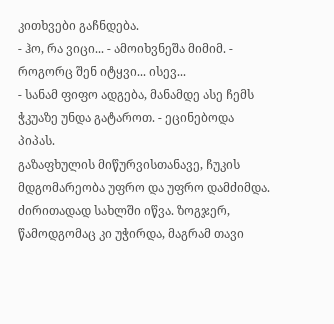კითხვები გაჩნდება.
- ჰო, რა ვიცი... - ამოიხვნეშა მიმიმ. - როგორც შენ იტყვი... ისევ...
- სანამ ფიფო ადგება, მანამდე ასე ჩემს ჭკუაზე უნდა გატაროთ. - ეცინებოდა პიპას.
გაზაფხულის მიწურვისთანავე, ჩუკის მდგომარეობა უფრო და უფრო დამძიმდა. ძირითადად სახლში იწვა. ზოგჯერ, წამოდგომაც კი უჭირდა, მაგრამ თავი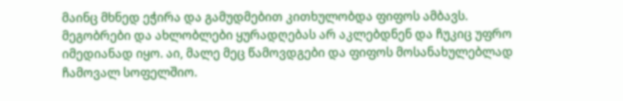მაინც მხნედ ეჭირა და გამუდმებით კითხულობდა ფიფოს ამბავს. მეგობრები და ახლობლები ყურადღებას არ აკლებდნენ და ჩუკიც უფრო იმედიანად იყო. აი, მალე მეც წამოვდგები და ფიფოს მოსანახულებლად ჩამოვალ სოფელშიო.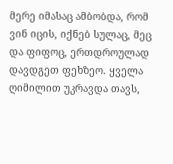მერე იმასაც ამბობდა, რომ ვინ იცის, იქნებ სულაც, მეც და ფიფოც, ერთდროულად დავდგეთ ფეხზეო. ყველა ღიმილით უკრავდა თავს,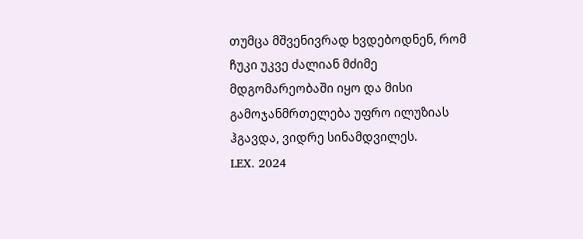თუმცა მშვენივრად ხვდებოდნენ, რომ ჩუკი უკვე ძალიან მძიმე მდგომარეობაში იყო და მისი გამოჯანმრთელება უფრო ილუზიას ჰგავდა, ვიდრე სინამდვილეს.
LEX. 2024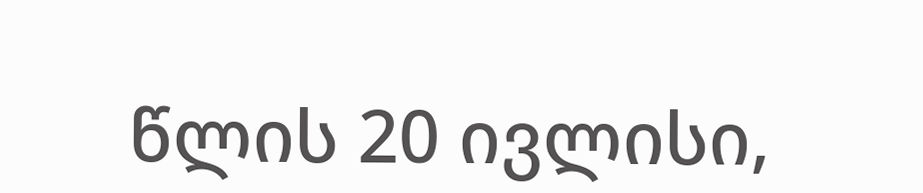წლის 20 ივლისი,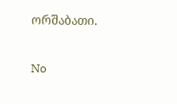ორშაბათი.

No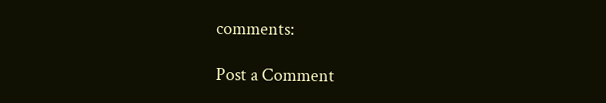comments:

Post a Comment